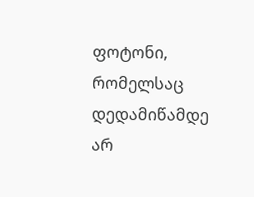ფოტონი, რომელსაც დედამიწამდე არ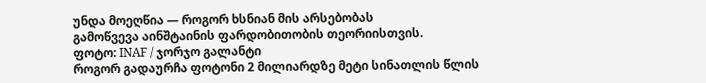უნდა მოეღწია — როგორ ხსნიან მის არსებობას
გამოწვევა აინშტაინის ფარდობითობის თეორიისთვის.
ფოტო: INAF / ჯორჯო გალანტი
როგორ გადაურჩა ფოტონი 2 მილიარდზე მეტი სინათლის წლის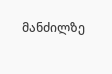მანძილზე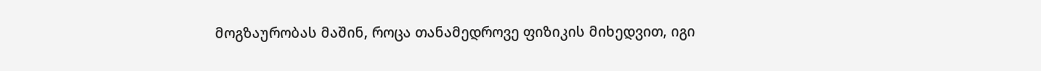მოგზაურობას მაშინ, როცა თანამედროვე ფიზიკის მიხედვით, იგი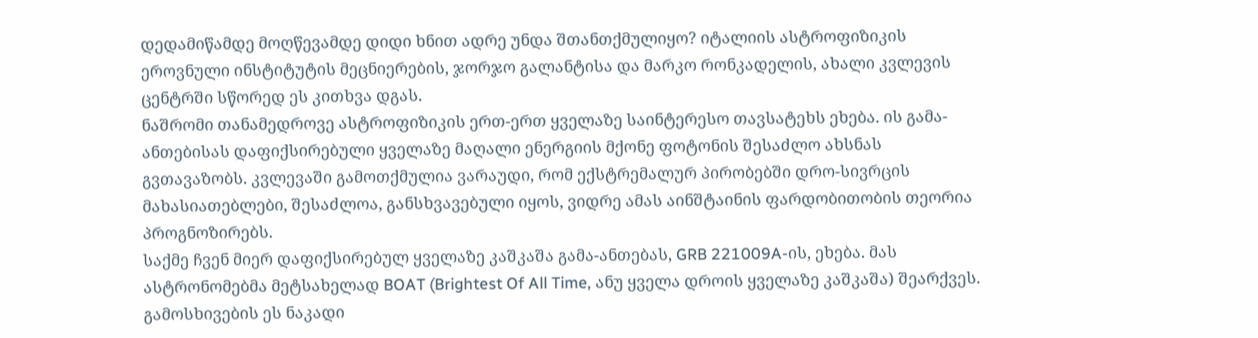დედამიწამდე მოღწევამდე დიდი ხნით ადრე უნდა შთანთქმულიყო? იტალიის ასტროფიზიკის ეროვნული ინსტიტუტის მეცნიერების, ჯორჯო გალანტისა და მარკო რონკადელის, ახალი კვლევის ცენტრში სწორედ ეს კითხვა დგას.
ნაშრომი თანამედროვე ასტროფიზიკის ერთ-ერთ ყველაზე საინტერესო თავსატეხს ეხება. ის გამა-ანთებისას დაფიქსირებული ყველაზე მაღალი ენერგიის მქონე ფოტონის შესაძლო ახსნას გვთავაზობს. კვლევაში გამოთქმულია ვარაუდი, რომ ექსტრემალურ პირობებში დრო-სივრცის მახასიათებლები, შესაძლოა, განსხვავებული იყოს, ვიდრე ამას აინშტაინის ფარდობითობის თეორია პროგნოზირებს.
საქმე ჩვენ მიერ დაფიქსირებულ ყველაზე კაშკაშა გამა-ანთებას, GRB 221009A-ის, ეხება. მას ასტრონომებმა მეტსახელად BOAT (Brightest Of All Time, ანუ ყველა დროის ყველაზე კაშკაშა) შეარქვეს. გამოსხივების ეს ნაკადი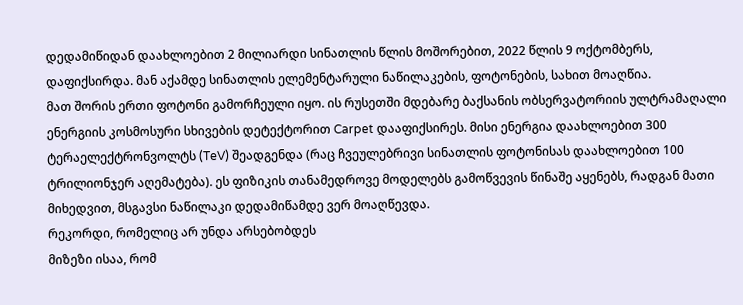დედამიწიდან დაახლოებით 2 მილიარდი სინათლის წლის მოშორებით, 2022 წლის 9 ოქტომბერს, დაფიქსირდა. მან აქამდე სინათლის ელემენტარული ნაწილაკების, ფოტონების, სახით მოაღწია.
მათ შორის ერთი ფოტონი გამორჩეული იყო. ის რუსეთში მდებარე ბაქსანის ობსერვატორიის ულტრამაღალი ენერგიის კოსმოსური სხივების დეტექტორით Carpet დააფიქსირეს. მისი ენერგია დაახლოებით 300 ტერაელექტრონვოლტს (TeV) შეადგენდა (რაც ჩვეულებრივი სინათლის ფოტონისას დაახლოებით 100 ტრილიონჯერ აღემატება). ეს ფიზიკის თანამედროვე მოდელებს გამოწვევის წინაშე აყენებს, რადგან მათი მიხედვით, მსგავსი ნაწილაკი დედამიწამდე ვერ მოაღწევდა.
რეკორდი, რომელიც არ უნდა არსებობდეს
მიზეზი ისაა, რომ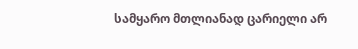სამყარო მთლიანად ცარიელი არ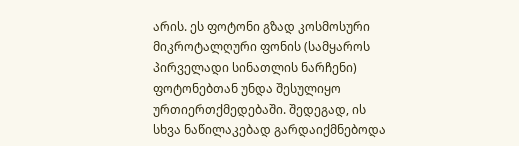არის. ეს ფოტონი გზად კოსმოსური მიკროტალღური ფონის (სამყაროს პირველადი სინათლის ნარჩენი) ფოტონებთან უნდა შესულიყო ურთიერთქმედებაში. შედეგად, ის სხვა ნაწილაკებად გარდაიქმნებოდა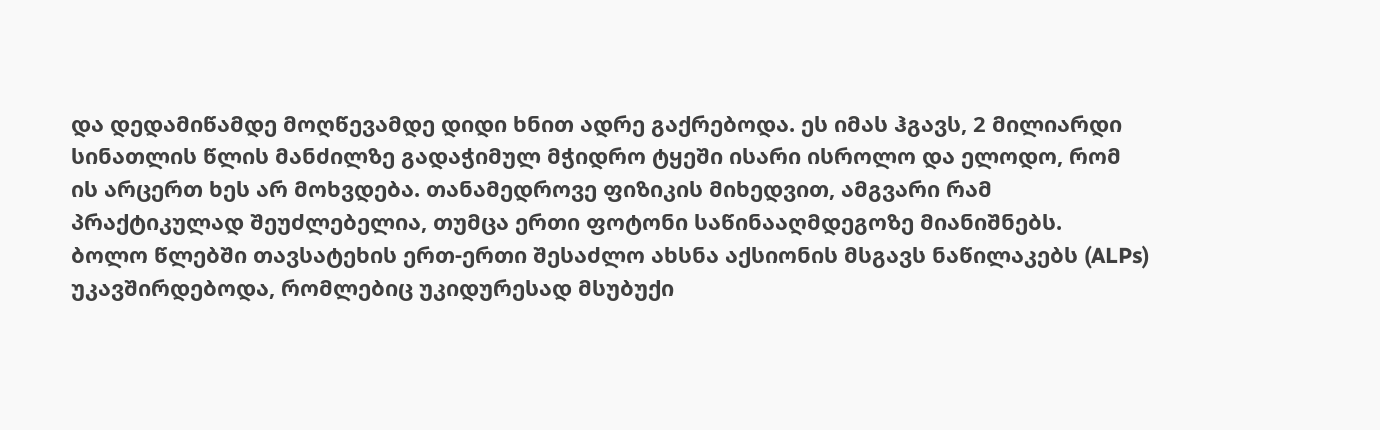და დედამიწამდე მოღწევამდე დიდი ხნით ადრე გაქრებოდა. ეს იმას ჰგავს, 2 მილიარდი სინათლის წლის მანძილზე გადაჭიმულ მჭიდრო ტყეში ისარი ისროლო და ელოდო, რომ ის არცერთ ხეს არ მოხვდება. თანამედროვე ფიზიკის მიხედვით, ამგვარი რამ პრაქტიკულად შეუძლებელია, თუმცა ერთი ფოტონი საწინააღმდეგოზე მიანიშნებს.
ბოლო წლებში თავსატეხის ერთ-ერთი შესაძლო ახსნა აქსიონის მსგავს ნაწილაკებს (ALPs) უკავშირდებოდა, რომლებიც უკიდურესად მსუბუქი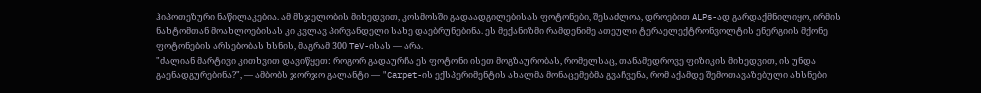ჰიპოთეზური ნაწილაკებია. ამ მსჯელობის მიხედვით, კოსმოსში გადაადგილებისას ფოტონები, შესაძლოა, დროებით ALPs-ად გარდაქმნილიყო, ირმის ნახტომთან მოახლოებისას კი კვლავ პირვანდელი სახე დაებრუნებინა. ეს მექანიზმი რამდენიმე ათეული ტერაელექტრონვოლტის ენერგიის მქონე ფოტონების არსებობას ხსნის, მაგრამ 300 TeV-ისას — არა.
"ძალიან მარტივი კითხვით დავიწყეთ: როგორ გადაურჩა ეს ფოტონი ისეთ მოგზაურობას, რომელსაც, თანამედროვე ფიზიკის მიხედვით, ის უნდა გაენადგურებინა?", — ამბობს ჯორჯო გალანტი — "Carpet-ის ექსპერიმენტის ახალმა მონაცემებმა გვაჩვენა, რომ აქამდე შემოთავაზებული ახსნები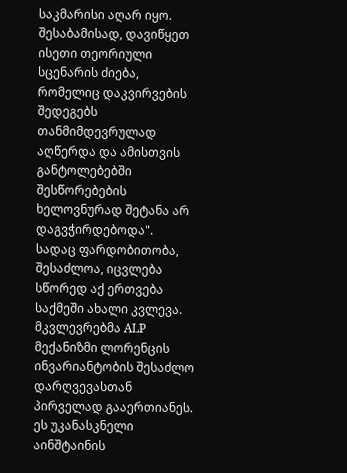საკმარისი აღარ იყო. შესაბამისად, დავიწყეთ ისეთი თეორიული სცენარის ძიება, რომელიც დაკვირვების შედეგებს თანმიმდევრულად აღწერდა და ამისთვის განტოლებებში შესწორებების ხელოვნურად შეტანა არ დაგვჭირდებოდა".
სადაც ფარდობითობა, შესაძლოა, იცვლება
სწორედ აქ ერთვება საქმეში ახალი კვლევა. მკვლევრებმა ALP მექანიზმი ლორენცის ინვარიანტობის შესაძლო დარღვევასთან პირველად გააერთიანეს. ეს უკანასკნელი აინშტაინის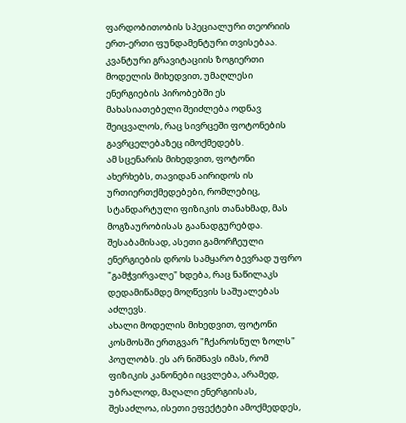ფარდობითობის სპეციალური თეორიის ერთ-ერთი ფუნდამენტური თვისებაა. კვანტური გრავიტაციის ზოგიერთი მოდელის მიხედვით, უმაღლესი ენერგიების პირობებში ეს მახასიათებელი შეიძლება ოდნავ შეიცვალოს, რაც სივრცეში ფოტონების გავრცელებაზეც იმოქმედებს.
ამ სცენარის მიხედვით, ფოტონი ახერხებს, თავიდან აირიდოს ის ურთიერთქმედებები, რომლებიც, სტანდარტული ფიზიკის თანახმად, მას მოგზაურობისას გაანადგურებდა. შესაბამისად, ასეთი გამორჩეული ენერგიების დროს სამყარო ბევრად უფრო "გამჭვირვალე" ხდება, რაც ნაწილაკს დედამიწამდე მოღწევის საშუალებას აძლევს.
ახალი მოდელის მიხედვით, ფოტონი კოსმოსში ერთგვარ "ჩქაროსნულ ზოლს" პოულობს. ეს არ ნიშნავს იმას, რომ ფიზიკის კანონები იცვლება, არამედ, უბრალოდ, მაღალი ენერგიისას, შესაძლოა, ისეთი ეფექტები ამოქმედდეს,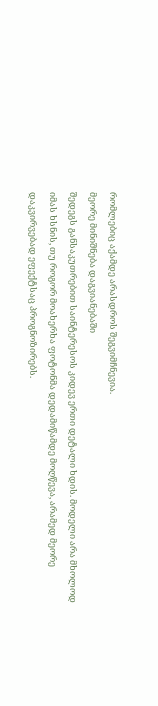რომლებიც აქამდე არასდროს შეგვიმჩნევია.
მეორე მინიშნება დაგვიანებაში
შედეგს განსაკუთრებით საინტერესოს კიდევ ერთი დეტალი ხდის. მოდელი არა მხოლოდ იმას ხსნის, თუ როგორ მოახერხა ფოტონმა დედამიწამდე მოღწევა, არამედ მეორე დაკვირვებად ეფექტსაც პროგნოზირებს.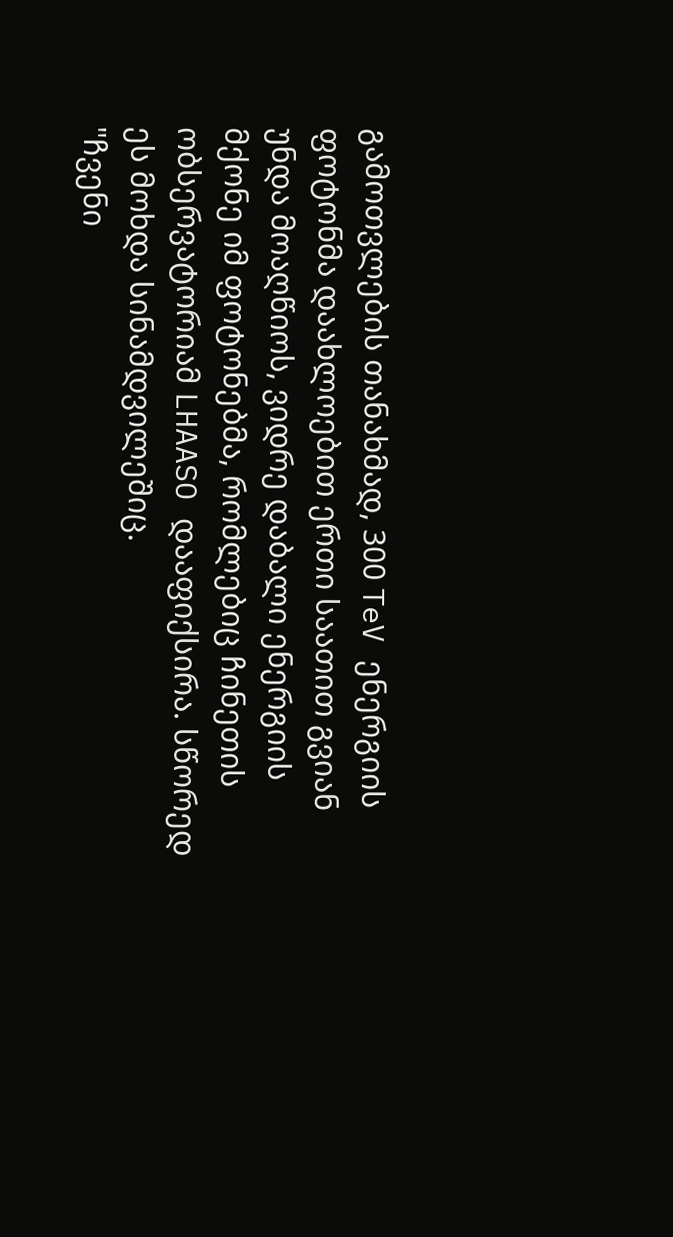გამოთვლების თანახმად, 300 TeV ენერგიის ფოტონმა დაახლოებით ერთი საათით გვიან უნდა მოაღწიოს, ვიდრე დაბალი ენერგიის მქონე იმ ფოტონებმა, რომლებიც ჩინეთის ობსერვატორიამ LHAASO დააფიქსირა. სწორედ ეს მოხდა სინამდვილეშიც.
"ჩვენი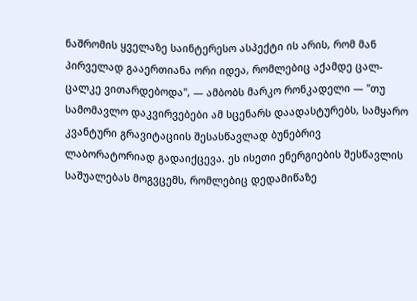ნაშრომის ყველაზე საინტერესო ასპექტი ის არის, რომ მან პირველად გააერთიანა ორი იდეა, რომლებიც აქამდე ცალ-ცალკე ვითარდებოდა", — ამბობს მარკო რონკადელი — "თუ სამომავლო დაკვირვებები ამ სცენარს დაადასტურებს, სამყარო კვანტური გრავიტაციის შესასწავლად ბუნებრივ ლაბორატორიად გადაიქცევა. ეს ისეთი ენერგიების შესწავლის საშუალებას მოგვცემს, რომლებიც დედამიწაზე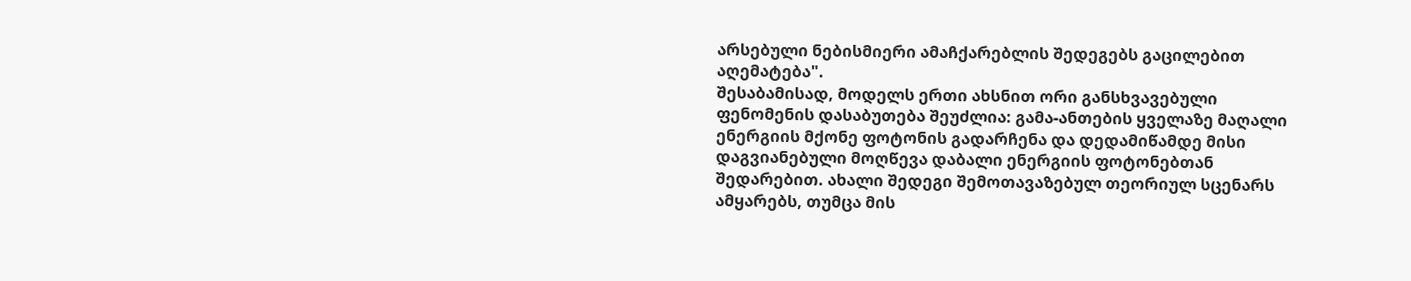არსებული ნებისმიერი ამაჩქარებლის შედეგებს გაცილებით აღემატება".
შესაბამისად, მოდელს ერთი ახსნით ორი განსხვავებული ფენომენის დასაბუთება შეუძლია: გამა-ანთების ყველაზე მაღალი ენერგიის მქონე ფოტონის გადარჩენა და დედამიწამდე მისი დაგვიანებული მოღწევა დაბალი ენერგიის ფოტონებთან შედარებით. ახალი შედეგი შემოთავაზებულ თეორიულ სცენარს ამყარებს, თუმცა მის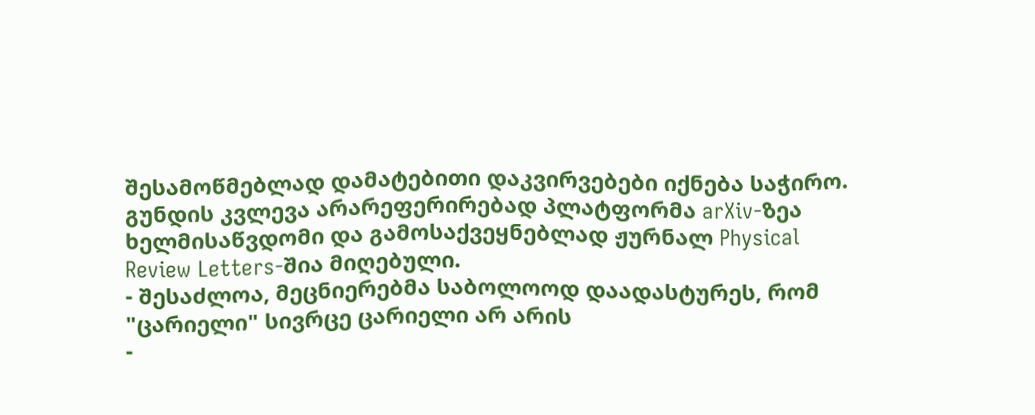შესამოწმებლად დამატებითი დაკვირვებები იქნება საჭირო.
გუნდის კვლევა არარეფერირებად პლატფორმა arXiv-ზეა ხელმისაწვდომი და გამოსაქვეყნებლად ჟურნალ Physical Review Letters-შია მიღებული.
- შესაძლოა, მეცნიერებმა საბოლოოდ დაადასტურეს, რომ "ცარიელი" სივრცე ცარიელი არ არის
-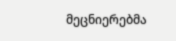მეცნიერებმა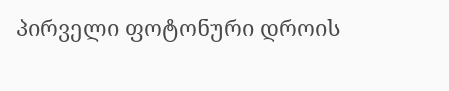პირველი ფოტონური დროის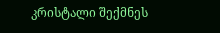კრისტალი შექმნეს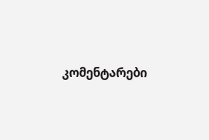კომენტარები